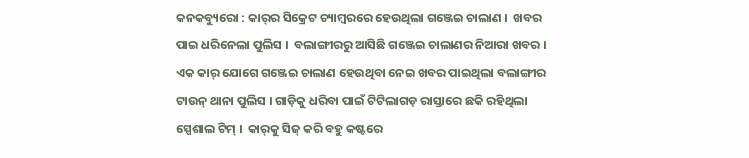କନକବ୍ୟୁରୋ : କାର୍‌ର ସିକ୍ରେଟ ଚ୍ୟାମ୍ବରରେ ହେଉଥିଲା ଗଞ୍ଜେଇ ଚାଲାଣ ।  ଖବର ପାଇ ଧରିନେଲା ପୁଲିସ ।  ବଲାଙ୍ଗୀରରୁ ଆସିଛି ଗଞ୍ଜେଇ ଚାଲାଣର ନିଆରା ଖବର । ଏକ କାର୍ ଯୋଗେ ଗଞ୍ଜେଇ ଚାଲାଣ ହେଉଥିବା ନେଇ ଖବର ପାଇଥିଲା ବଲାଙ୍ଗୀର ଟାଉନ୍ ଥାନା ପୁଲିସ । ଗାଡ଼ିକୁ ଧରିବା ପାଇଁ ଟିଟିଲାଗଡ଼ ରାସ୍ତାରେ ଛକି ରହିଥିଲା ସ୍ପେଶାଲ ଟିମ୍ ।  କାର୍‌କୁ ସିଜ୍ କରି ବହୁ କଷ୍ଟରେ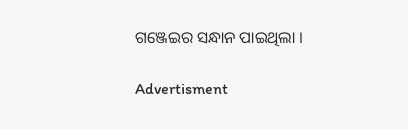ଗଞ୍ଜେଇର ସନ୍ଧାନ ପାଇଥିଲା ।

Advertisment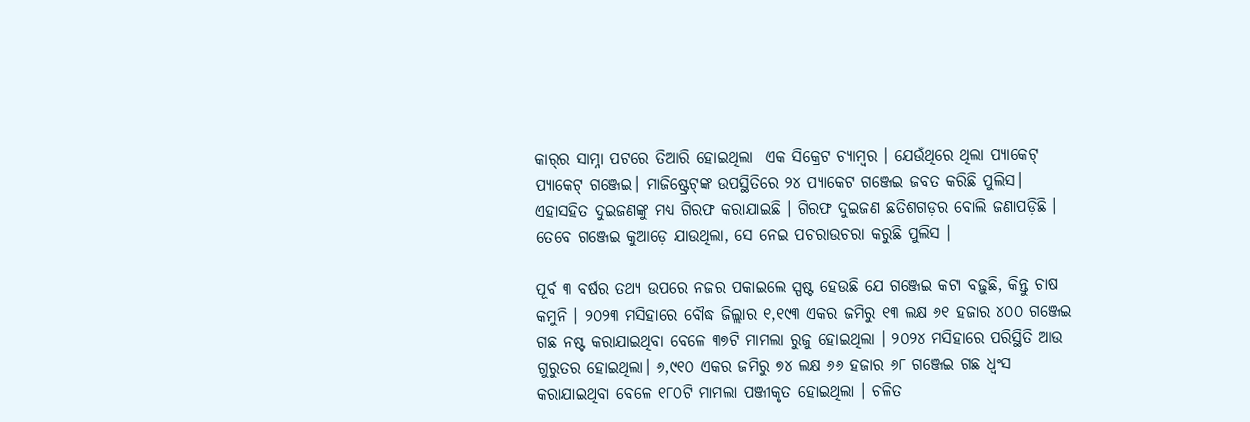କାର୍‌ର ସାମ୍ନା ପଟରେ ତିଆରି ହୋଇଥିଲା  ଏକ ସିକ୍ରେଟ ଚ୍ୟାମ୍ବର । ଯେଉଁଥିରେ ଥିଲା ପ୍ୟାକେଟ୍‌ ପ୍ୟାକେଟ୍ ଗଞ୍ଜେଇ। ମାଜିଷ୍ଟ୍ରେଟ୍‌ଙ୍କ ଉପସ୍ଥିତିରେ ୨୪ ପ୍ୟାକେଟ ଗଞ୍ଜେଇ ଜବତ କରିଛି ପୁଲିସ। ଏହାସହିତ ଦୁଇଜଣଙ୍କୁ ମଧ୍ୟ ଗିରଫ କରାଯାଇଛି । ଗିରଫ ଦୁଇଜଣ ଛତିଶଗଡ଼ର ବୋଲି ଜଣାପଡ଼ିଛି । ତେବେ ଗଞ୍ଜେଇ କୁଆଡ଼େ ଯାଉଥିଲା, ସେ ନେଇ ପଚରାଉଚରା କରୁଛି ପୁଲିସ ।

ପୂର୍ବ ୩ ବର୍ଷର ତଥ୍ୟ ଉପରେ ନଜର ପକାଇଲେ ସ୍ପଷ୍ଟ ହେଉଛି ଯେ ଗଞ୍ଜେଇ କଟା ବଢ଼ୁଛି, କିନ୍ତୁ ଚାଷ କମୁନି । ୨୦୨୩ ମସିହାରେ ବୌଦ୍ଧ ଜିଲ୍ଲାର ୧,୧୯୩ ଏକର ଜମିରୁ ୧୩ ଲକ୍ଷ ୬୧ ହଜାର ୪୦୦ ଗଞ୍ଜେଇ ଗଛ ନଷ୍ଟ କରାଯାଇଥିବା ବେଳେ ୩୭ଟି ମାମଲା ରୁଜୁ ହୋଇଥିଲା । ୨୦୨୪ ମସିହାରେ ପରିସ୍ଥିତି ଆଉ ଗୁରୁତର ହୋଇଥିଲା। ୬,୯୧୦ ଏକର ଜମିରୁ ୭୪ ଲକ୍ଷ ୬୬ ହଜାର ୬୮ ଗଞ୍ଜେଇ ଗଛ ଧ୍ଵଂସ କରାଯାଇଥିବା ବେଳେ ୧୮୦ଟି ମାମଲା ପଞ୍ଜୀକୃତ ହୋଇଥିଲା । ଚଳିତ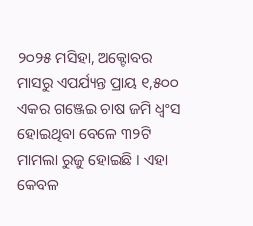୨୦୨୫ ମସିହା, ଅକ୍ଟୋବର ମାସରୁ ଏପର୍ଯ୍ୟନ୍ତ ପ୍ରାୟ ୧,୫୦୦ ଏକର ଗଞ୍ଜେଇ ଚାଷ ଜମି ଧ୍ବଂସ ହୋଇଥିବା ବେଳେ ୩୨ଟି ମାମଲା ରୁଜୁ ହୋଇଛି । ଏହା କେବଳ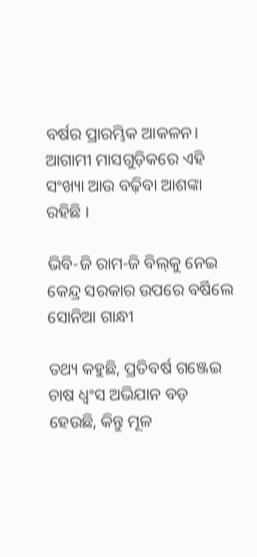ବର୍ଷର ପ୍ରାରମ୍ଭିକ ଆକଳନ। ଆଗାମୀ ମାସଗୁଡ଼ିକରେ ଏହି ସଂଖ୍ୟା ଆଉ ବଢ଼ିବା ଆଶଙ୍କା ରହିଛି ।

ଭିବି-ଜି ରାମ-ଜି ବିଲ୍‌କୁ ନେଇ କେନ୍ଦ୍ର ସରକାର ଉପରେ ବର୍ଷିଲେ ସୋନିଆ ଗାନ୍ଧୀ

ତଥ୍ୟ କହୁଛି, ପ୍ରତିବର୍ଷ ଗଞ୍ଜେଇ ଚାଷ ଧ୍ବଂସ ଅଭିଯାନ ବଡ଼ ହେଉଛି, କିନ୍ତୁ ମୂଳ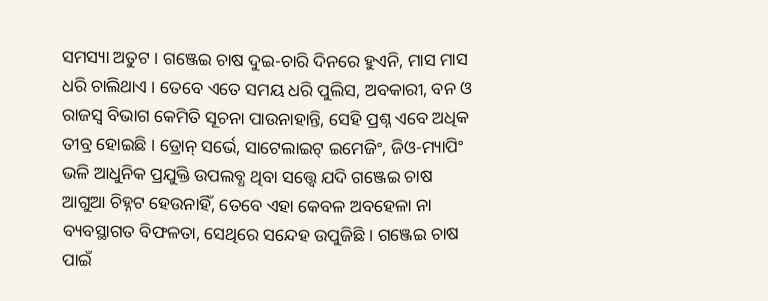ସମସ୍ୟା ଅତୁଟ । ଗଞ୍ଜେଇ ଚାଷ ଦୁଇ-ଚାରି ଦିନରେ ହୁଏନି, ମାସ ମାସ ଧରି ଚାଲିଥାଏ । ତେବେ ଏତେ ସମୟ ଧରି ପୁଲିସ, ଅବକାରୀ, ବନ ଓ ରାଜସ୍ୱ ବିଭାଗ କେମିତି ସୂଚନା ପାଉନାହାନ୍ତି, ସେହି ପ୍ରଶ୍ନ ଏବେ ଅଧିକ ତୀବ୍ର ହୋଇଛି । ଡ୍ରୋନ୍ ସର୍ଭେ, ସାଟେଲାଇଟ୍ ଇମେଜିଂ, ଜିଓ-ମ୍ୟାପିଂ ଭଳି ଆଧୁନିକ ପ୍ରଯୁକ୍ତି ଉପଲବ୍ଧ ଥିବା ସତ୍ତ୍ୱେ ଯଦି ଗଞ୍ଜେଇ ଚାଷ ଆଗୁଆ ଚିହ୍ନଟ ହେଉନାହିଁ, ତେବେ ଏହା କେବଳ ଅବହେଳା ନା ବ୍ୟବସ୍ଥାଗତ ବିଫଳତା, ସେଥିରେ ସନ୍ଦେହ ଉପୁଜିଛି । ଗଞ୍ଜେଇ ଚାଷ ପାଇଁ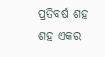ପ୍ରତିବର୍ଷ ଶହ ଶହ ଏକର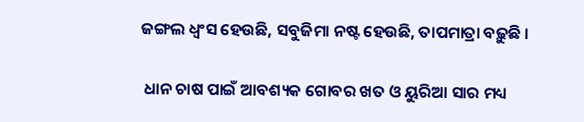ଜଙ୍ଗଲ ଧ୍ଵଂସ ହେଉଛି, ସବୁଜିମା ନଷ୍ଟ ହେଉଛି, ତାପମାତ୍ରା ବଢ଼ୁଛି ।

 ଧାନ ଚାଷ ପାଇଁ ଆବଶ୍ୟକ ଗୋବର ଖତ ଓ ୟୁରିଆ ସାର ମଧ୍ୟ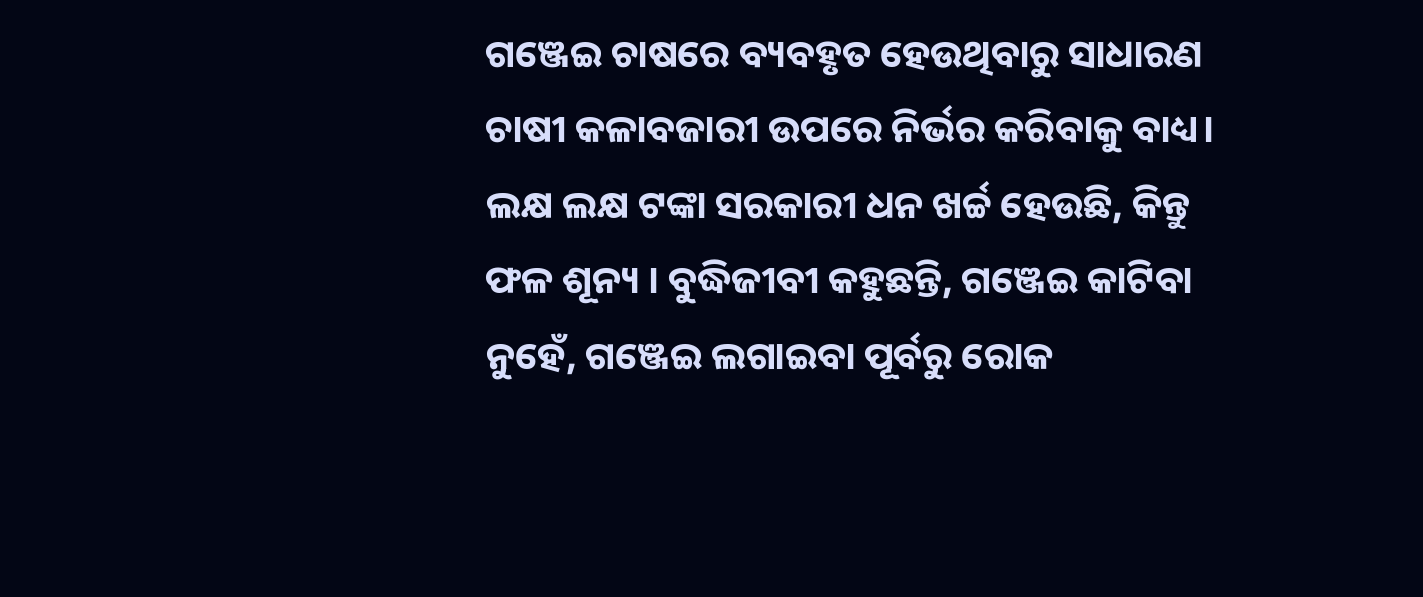ଗଞ୍ଜେଇ ଚାଷରେ ବ୍ୟବହୃତ ହେଉଥିବାରୁ ସାଧାରଣ ଚାଷୀ କଳାବଜାରୀ ଉପରେ ନିର୍ଭର କରିବାକୁ ବାଧ୍ୟ। ଲକ୍ଷ ଲକ୍ଷ ଟଙ୍କା ସରକାରୀ ଧନ ଖର୍ଚ୍ଚ ହେଉଛି, କିନ୍ତୁ ଫଳ ଶୂନ୍ୟ । ବୁଦ୍ଧିଜୀବୀ କହୁଛନ୍ତି, ଗଞ୍ଜେଇ କାଟିବା ନୁହେଁ, ଗଞ୍ଜେଇ ଲଗାଇବା ପୂର୍ବରୁ ରୋକ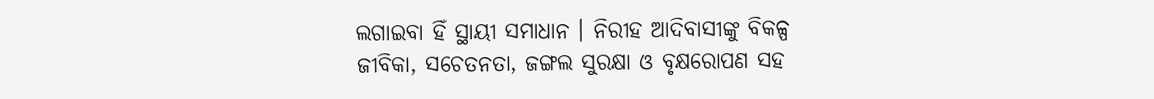ଲଗାଇବା ହିଁ ସ୍ଥାୟୀ ସମାଧାନ । ନିରୀହ ଆଦିବାସୀଙ୍କୁ ବିକଳ୍ପ ଜୀବିକା, ସଚେତନତା, ଜଙ୍ଗଲ ସୁରକ୍ଷା ଓ ବୃକ୍ଷରୋପଣ ସହ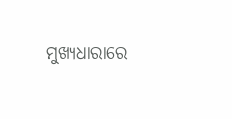ମୁଖ୍ୟଧାରାରେ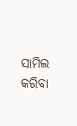ସାମିଲ କରିବା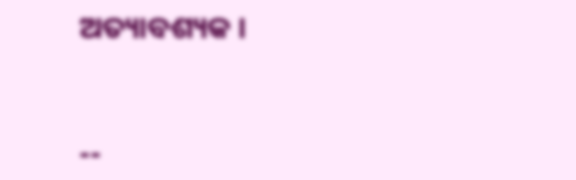ଅତ୍ୟାବଶ୍ୟକ ।


--